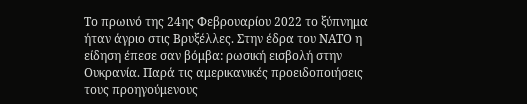Το πρωινό της 24ης Φεβρουαρίου 2022 το ξύπνημα ήταν άγριο στις Βρυξέλλες. Στην έδρα του ΝΑΤΟ η είδηση έπεσε σαν βόμβα: ρωσική εισβολή στην Ουκρανία. Παρά τις αμερικανικές προειδοποιήσεις τους προηγούμενους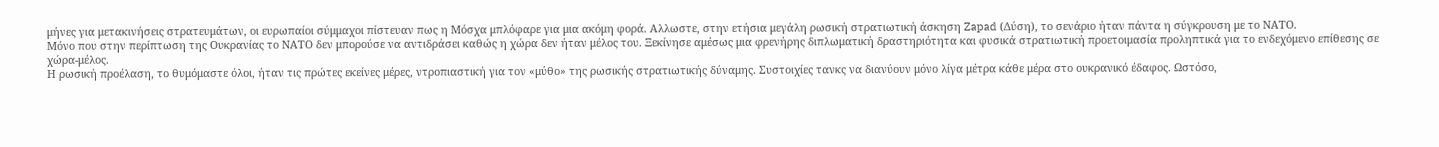μήνες για μετακινήσεις στρατευμάτων, οι ευρωπαίοι σύμμαχοι πίστευαν πως η Μόσχα μπλόφαρε για μια ακόμη φορά. Αλλωστε, στην ετήσια μεγάλη ρωσική στρατιωτική άσκηση Zapad (Δύση), το σενάριο ήταν πάντα η σύγκρουση με το ΝΑΤΟ.
Μόνο που στην περίπτωση της Ουκρανίας το ΝΑΤΟ δεν μπορούσε να αντιδράσει καθώς η χώρα δεν ήταν μέλος του. Ξεκίνησε αμέσως μια φρενήρης διπλωματική δραστηριότητα και φυσικά στρατιωτική προετοιμασία προληπτικά για το ενδεχόμενο επίθεσης σε χώρα-μέλος.
Η ρωσική προέλαση, το θυμόμαστε όλοι, ήταν τις πρώτες εκείνες μέρες, ντροπιαστική για τον «μύθο» της ρωσικής στρατιωτικής δύναμης. Συστοιχίες τανκς να διανύουν μόνο λίγα μέτρα κάθε μέρα στο ουκρανικό έδαφος. Ωστόσο,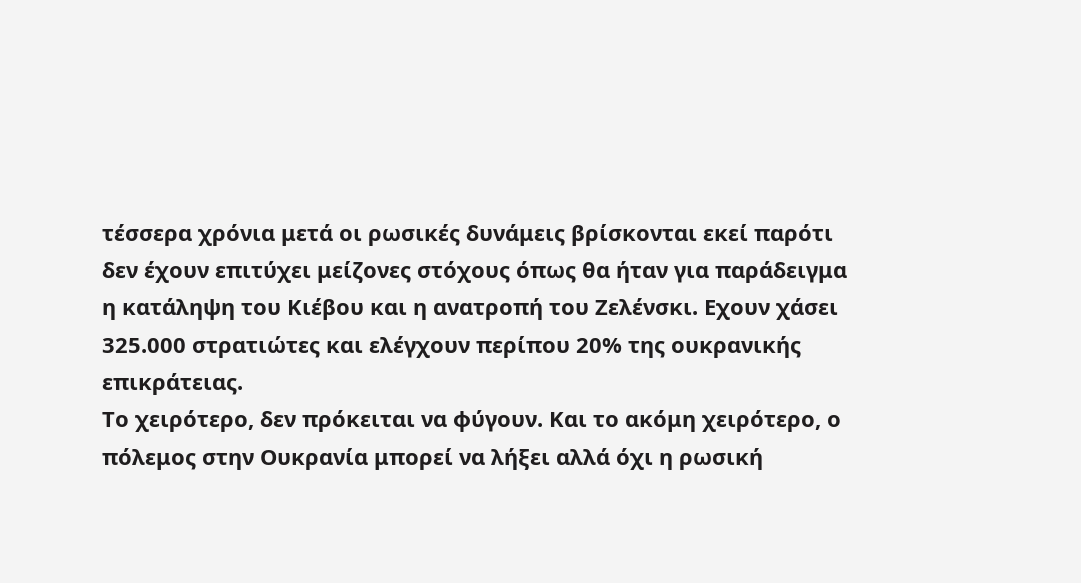τέσσερα χρόνια μετά οι ρωσικές δυνάμεις βρίσκονται εκεί παρότι δεν έχουν επιτύχει μείζονες στόχους όπως θα ήταν για παράδειγμα η κατάληψη του Κιέβου και η ανατροπή του Ζελένσκι. Εχουν χάσει 325.000 στρατιώτες και ελέγχουν περίπου 20% της ουκρανικής επικράτειας.
Το χειρότερο, δεν πρόκειται να φύγουν. Και το ακόμη χειρότερο, ο πόλεμος στην Ουκρανία μπορεί να λήξει αλλά όχι η ρωσική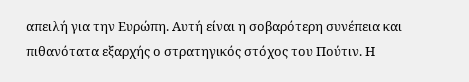απειλή για την Ευρώπη. Αυτή είναι η σοβαρότερη συνέπεια και πιθανότατα εξαρχής ο στρατηγικός στόχος του Πούτιν. Η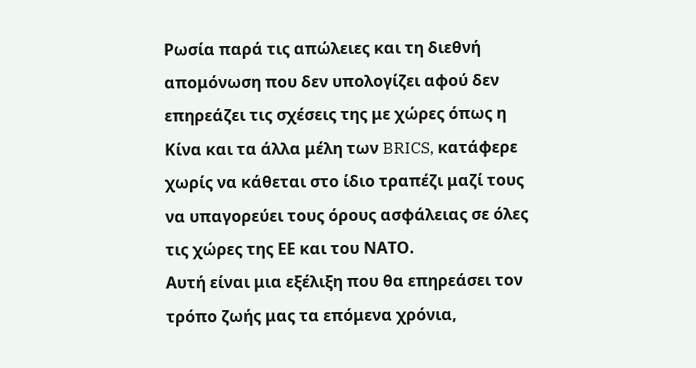Ρωσία παρά τις απώλειες και τη διεθνή απομόνωση που δεν υπολογίζει αφού δεν επηρεάζει τις σχέσεις της με χώρες όπως η Κίνα και τα άλλα μέλη των BRICS, κατάφερε χωρίς να κάθεται στο ίδιο τραπέζι μαζί τους να υπαγορεύει τους όρους ασφάλειας σε όλες τις χώρες της ΕΕ και του ΝΑΤΟ.
Αυτή είναι μια εξέλιξη που θα επηρεάσει τον τρόπο ζωής μας τα επόμενα χρόνια,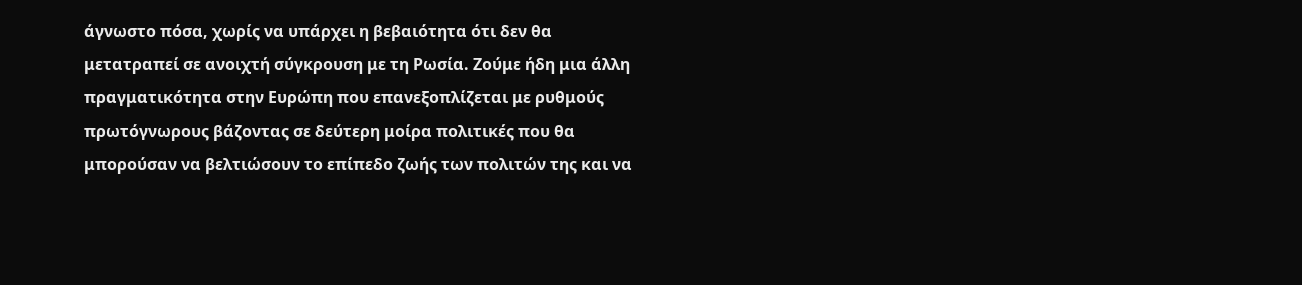άγνωστο πόσα, χωρίς να υπάρχει η βεβαιότητα ότι δεν θα μετατραπεί σε ανοιχτή σύγκρουση με τη Ρωσία. Ζούμε ήδη μια άλλη πραγματικότητα στην Ευρώπη που επανεξοπλίζεται με ρυθμούς πρωτόγνωρους βάζοντας σε δεύτερη μοίρα πολιτικές που θα μπορούσαν να βελτιώσουν το επίπεδο ζωής των πολιτών της και να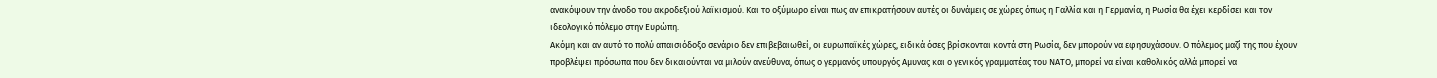ανακόψουν την άνοδο του ακροδεξιού λαϊκισμού. Και το οξύμωρο είναι πως αν επικρατήσουν αυτές οι δυνάμεις σε χώρες όπως η Γαλλία και η Γερμανία, η Ρωσία θα έχει κερδίσει και τον ιδεολογικό πόλεμο στην Ευρώπη.
Ακόμη και αν αυτό το πολύ απαισιόδοξο σενάριο δεν επιβεβαιωθεί, οι ευρωπαϊκές χώρες, ειδικά όσες βρίσκονται κοντά στη Ρωσία, δεν μπορούν να εφησυχάσουν. Ο πόλεμος μαζί της που έχουν προβλέψει πρόσωπα που δεν δικαιούνται να μιλούν ανεύθυνα, όπως ο γερμανός υπουργός Αμυνας και ο γενικός γραμματέας του ΝΑΤΟ, μπορεί να είναι καθολικός αλλά μπορεί να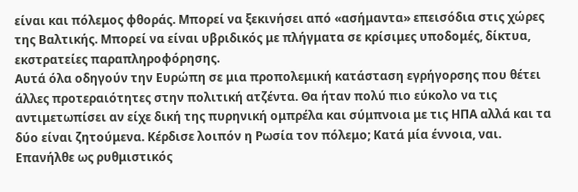είναι και πόλεμος φθοράς. Μπορεί να ξεκινήσει από «ασήμαντα» επεισόδια στις χώρες της Βαλτικής. Μπορεί να είναι υβριδικός με πλήγματα σε κρίσιμες υποδομές, δίκτυα, εκστρατείες παραπληροφόρησης.
Αυτά όλα οδηγούν την Ευρώπη σε μια προπολεμική κατάσταση εγρήγορσης που θέτει άλλες προτεραιότητες στην πολιτική ατζέντα. Θα ήταν πολύ πιο εύκολο να τις αντιμετωπίσει αν είχε δική της πυρηνική ομπρέλα και σύμπνοια με τις ΗΠΑ αλλά και τα δύο είναι ζητούμενα. Κέρδισε λοιπόν η Ρωσία τον πόλεμο; Κατά μία έννοια, ναι. Επανήλθε ως ρυθμιστικός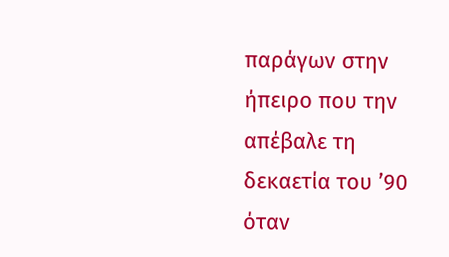παράγων στην ήπειρο που την απέβαλε τη δεκαετία του ’90 όταν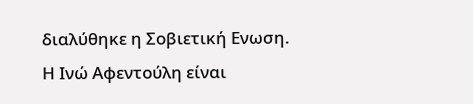διαλύθηκε η Σοβιετική Ενωση.
Η Ινώ Αφεντούλη είναι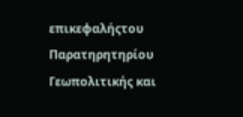επικεφαλήςτου Παρατηρητηρίου Γεωπολιτικής και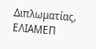Διπλωματίας, ΕΛΙΑΜΕΠ